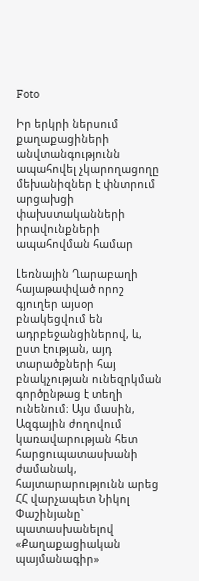Foto

Իր երկրի ներսում քաղաքացիների անվտանգությունն ապահովել չկարողացողը մեխանիզներ է փնտրում արցախցի փախստականների իրավունքների ապահովման համար

Լեռնային Ղարաբաղի հայաթափված որոշ գյուղեր այսօր բնակեցվում են ադրբեջանցիներով, և, ըստ էության, այդ տարածքների հայ բնակչության ունեզրկման գործընթաց է տեղի ունենում։ Այս մասին, Ազգային ժողովում կառավարության հետ հարցուպատասխանի ժամանակ, հայտարարությունն արեց ՀՀ վարչապետ Նիկոլ Փաշինյանը` պատասխանելով «Քաղաքացիական պայմանագիր»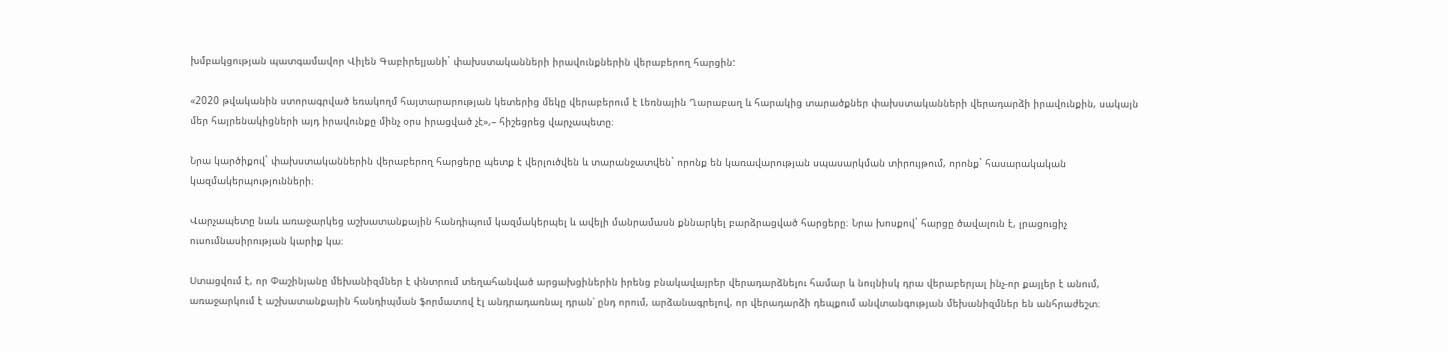խմբակցության պատգամավոր Վիլեն Գաբիրելյանի` փախստականների իրավունքներին վերաբերող հարցին:

«2020 թվականին ստորագրված եռակողմ հայտարարության կետերից մեկը վերաբերում է Լեռնային Ղարաբաղ և հարակից տարածքներ փախստականների վերադարձի իրավունքին, սակայն մեր հայրենակիցների այդ իրավունքը մինչ օրս իրացված չէ»,– հիշեցրեց վարչապետը։

Նրա կարծիքով` փախստականներին վերաբերող հարցերը պետք է վերլուծվեն և տարանջատվեն` որոնք են կառավարության սպասարկման տիրույթում, որոնք` հասարակական կազմակերպությունների։

Վարչապետը նաև առաջարկեց աշխատանքային հանդիպում կազմակերպել և ավելի մանրամասն քննարկել բարձրացված հարցերը։ Նրա խոսքով` հարցը ծավալուն է, լրացուցիչ ուսումնասիրության կարիք կա։

Ստացվում է, որ Փաշինյանը մեխանիզմներ է փնտրում տեղահանված արցախցիներին իրենց բնակավայրեր վերադարձնելու համար և նույնիսկ դրա վերաբերյալ ինչ-որ քայլեր է անում, առաջարկում է աշխատանքային հանդիպման ֆորմատով էլ անդրադառնալ դրան՝ ընդ որում, արձանագրելով, որ վերադարձի դեպքում անվտանգության մեխանիզմներ են անհրաժեշտ։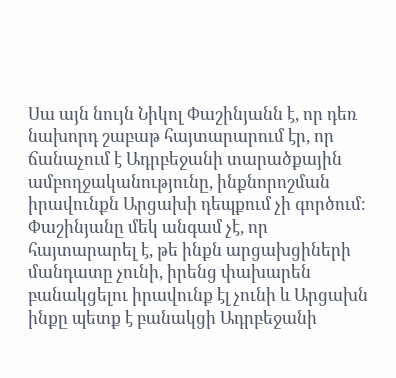Սա այն նույն Նիկոլ Փաշինյանն է, որ դեռ նախորդ շաբաթ հայտարարում էր, որ ճանաչում է Ադրբեջանի տարածքային ամբողջականությունը, ինքնորոշման իրավունքն Արցախի դեպքում չի գործում։ Փաշինյանը մեկ անգամ չէ, որ հայտարարել է, թե ինքն արցախցիների մանդատը չունի, իրենց փախարեն բանակցելու իրավունք էլ չունի և Արցախն ինքը պետք է բանակցի Ադրբեջանի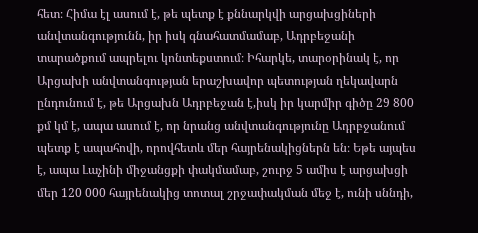հետ։ Հիմա էլ ասում է, թե պետք է քննարկվի արցախցիների անվտանգությունն, իր իսկ գնահատմամաբ, Ադրբեջանի տարածքում ապրելու կոնտեքստում։ Իհարկե, տարօրինակ է, որ Արցախի անվտանգության երաշխավոր պետության ղեկավարն ընդունում է, թե Արցախն Ադրբեջան է,իսկ իր կարմիր գիծը 29 800 քմ կմ է, ապա ասում է, որ նրանց անվտանգությունը Ադրբջանում պետք է ապահովի, որովհետև մեր հայրենակիցներն են։ Եթե այպես է, ապա Լաչինի միջանցքի փակմամաբ, շուրջ 5 ամիս է արցախցի մեր 120 000 հայրենակից տոտալ շրջափակման մեջ է, ունի սննդի,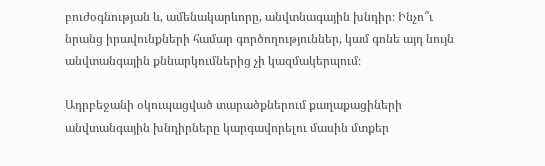բուժօգնության և, ամենակարևորը, անվտնագային խնդիր։ Ինչո՞ւ նրանց իրավունքների համար գործողություններ, կամ գոնե այդ նույն անվտանգային քննարկումներից չի կազմակերպում։

Ադրբեջանի օկուպացված տարածքներում քաղաքացիների անվտանգային խնդիրները կարգավորելու մասին մտքեր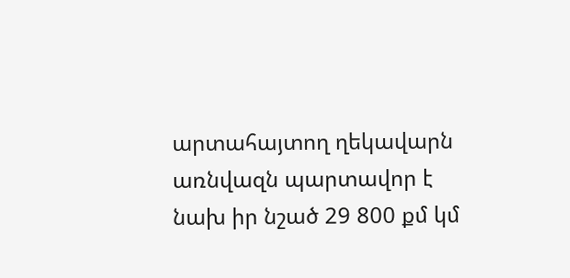արտահայտող ղեկավարն առնվազն պարտավոր է նախ իր նշած 29 800 քմ կմ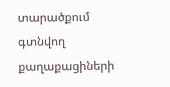տարածքում գտնվող քաղաքացիների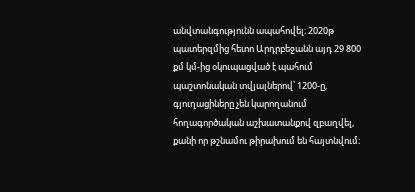անվտանգությունն ապահովել։ 2020թ պատերզմից հետո Արդրբեջանն այդ 29 800 քմ կմ-ից օկուպացված է պահում պաշտոնական տվյալներով՝ 1200-ը, գյուղացիները չեն կարողանում հողագործական աշխատանքով զբաղվել, քանի որ թշնամու թիրախում են հայտնվում։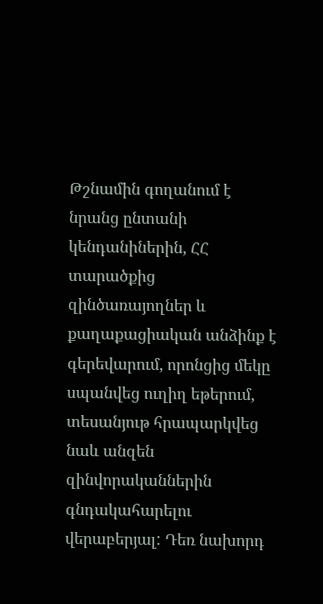Թշնամին գողանում է նրանց ընտանի կենդանիներին, ՀՀ տարածքից զինծառայողներ և քաղաքացիական անձինք է գերեվարում, որոնցից մեկը սպանվեց ուղիղ եթերում, տեսանյութ հրապարկվեց նաև անզեն զինվորականներին գնդակահարելու վերաբերյալ: Դեռ նախորդ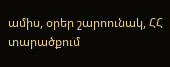ամիս, օրեր շարոունակ, ՀՀ տարածքում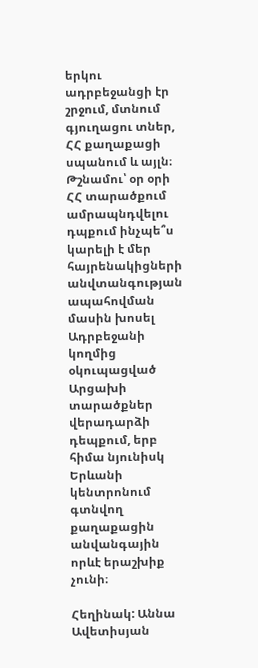երկու ադրբեջանցի էր շրջում, մտնում գյուղացու տներ, ՀՀ քաղաքացի սպանում և այլն։ Թշնամու՝ օր օրի ՀՀ տարածքում ամրապնդվելու դպքում ինչպե՞ս կարելի է մեր հայրենակիցների անվտանգության ապահովման մասին խոսել Ադրբեջանի կողմից օկուպացված Արցախի տարածքներ վերադարձի դեպքում, երբ հիմա նյունիսկ Երևանի կենտրոնում գտնվող քաղաքացին անվանգային որևէ երաշխիք չունի։

Հեղինակ: Աննա Ավետիսյան